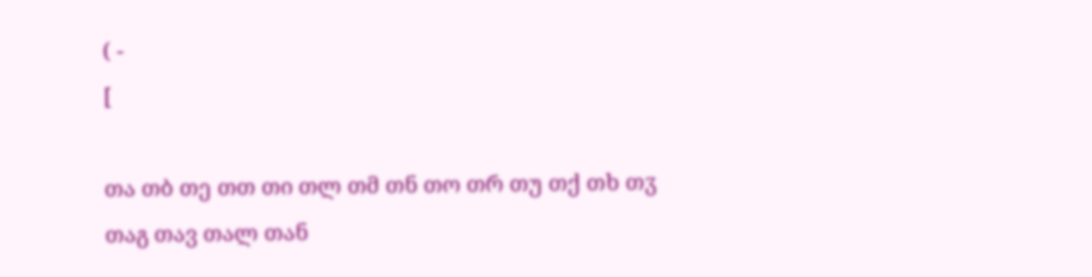( -
[

თა თბ თე თთ თი თლ თმ თნ თო თრ თუ თქ თხ თჳ
თაგ თავ თალ თან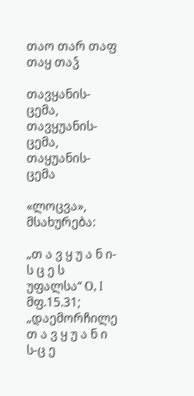თაო თარ თაფ თაყ თაჴ

თავყანის-ცემა, თავყუანის-ცემა, თაყუანის-ცემა

«ლოცვა», მსახურება:

„თ ა ვ ყ უ ა ნ ი-ს ც ე ს უფალსა“ О, I მფ.15.31; „დაემორჩილე თ ა ვ ყ უ ა ნ ი ს-ც ე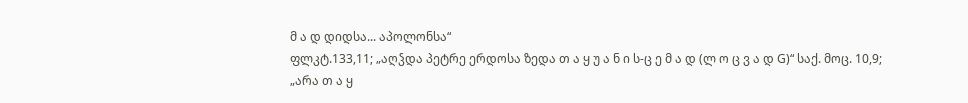მ ა დ დიდსა... აპოლონსა“
ფლკტ.133,11; „აღჴდა პეტრე ერდოსა ზედა თ ა ყ უ ა ნ ი ს-ც ე მ ა დ (ლ ო ც ვ ა დ G)“ საქ. მოც. 10,9;
„არა თ ა ყ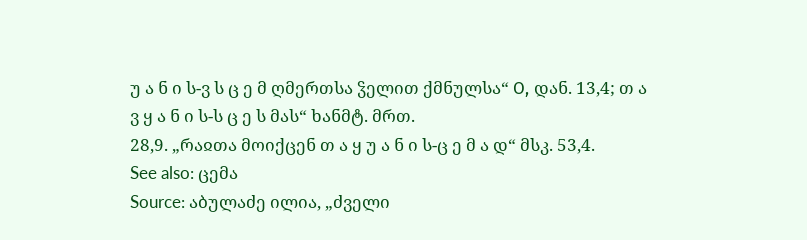უ ა ნ ი ს-ვ ს ც ე მ ღმერთსა ჴელით ქმნულსა“ О, დან. 13,4; თ ა ვ ყ ა ნ ი ს-ს ც ე ს მას“ ხანმტ. მრთ.
28,9. „რაჲთა მოიქცენ თ ა ყ უ ა ნ ი ს-ც ე მ ა დ“ მსკ. 53,4.
See also: ცემა
Source: აბულაძე ილია, „ძველი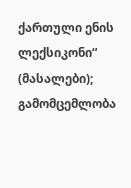ქართული ენის ლექსიკონი“ (მასალები); გამომცემლობა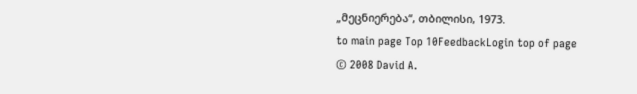„მეცნიერება“, თბილისი, 1973.
to main page Top 10FeedbackLogin top of page
© 2008 David A.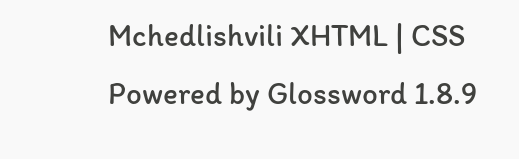Mchedlishvili XHTML | CSS Powered by Glossword 1.8.9